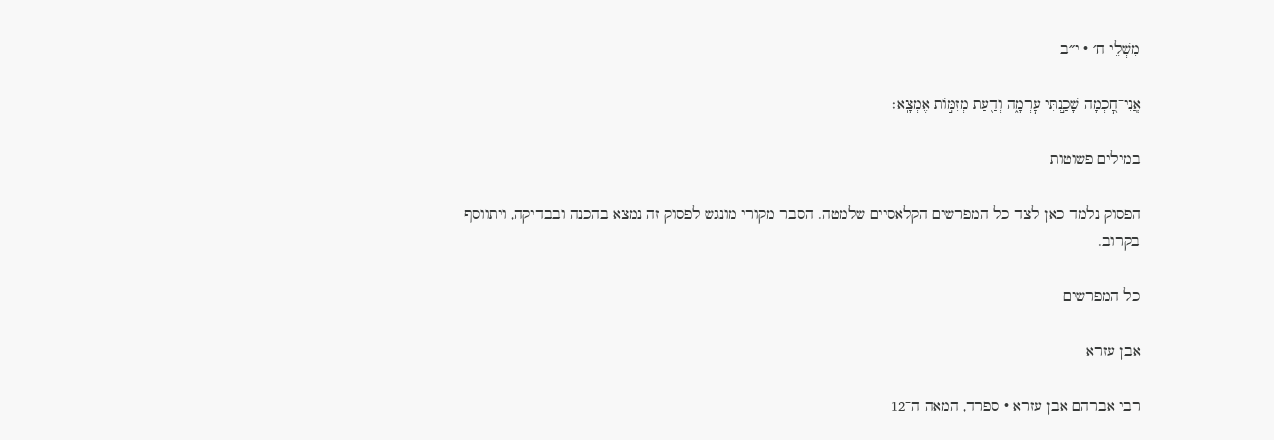מִשְׁלֵי ח׳ · י״ב

אֲֽנִי־חׇ֭כְמָה שָׁכַ֣נְתִּי עׇרְמָ֑ה וְדַ֖עַת מְזִמּ֣וֹת אֶמְצָֽא׃

במילים פשוטות

הפסוק נלמד כאן לצד כל המפרשים הקלאסיים שלמטה. הסבר מקורי מונגש לפסוק זה נמצא בהכנה ובבדיקה, ויתווסף בקרוב.

כל המפרשים

אבן עזרא

רבי אברהם אבן עזרא · ספרד, המאה ה־12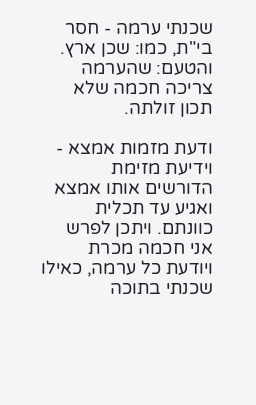שכנתי ערמה - חסר בי"ת, כמו: שכן ארץ. והטעם: שהערמה צריכה חכמה שלא תכון זולתה.

ודעת מזמות אמצא - וידיעת מזימת הדורשים אותו אמצא ואגיע עד תכלית כוונתם. ויתכן לפרש אני חכמה מכרת ויודעת כל ערמה, כאילו שכנתי בתוכה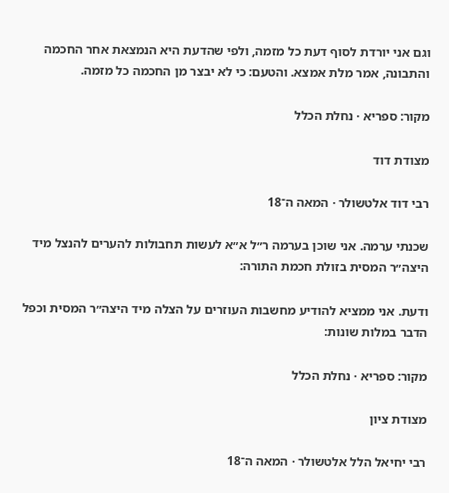וגם אני יורדת לסוף דעת כל מזמה, ולפי שהדעת היא הנמצאת אחר החכמה והתבונה, אמר מלת אמצא. והטעם: כי לא יבצר מן החכמה כל מזמה.

מקור: ספריא · נחלת הכלל

מצודת דוד

רבי דוד אלטשולר · המאה ה־18

שכנתי ערמה. אני שוכן בערמה ר״ל א״א לעשות תחבולות להערים להנצל מיד היצה״ר המסית בזולת חכמת התורה:

ודעת. אני ממציא להודיע מחשבות העוזרים על הצלה מיד היצה״ר המסית וכפל הדבר במלות שונות:

מקור: ספריא · נחלת הכלל

מצודת ציון

רבי יחיאל הלל אלטשולר · המאה ה־18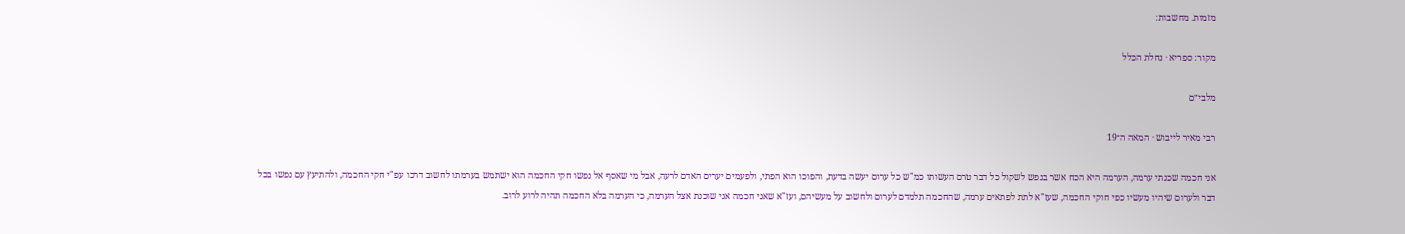מזמות. מחשבות:

מקור: ספריא · נחלת הכלל

מלבי״ם

רבי מאיר לייבוש · המאה ה־19

אני חכמה שכנתי ערמה, הערמה היא הכח אשר בנפש לשקול כל דבר טרם העשותו כמ"ש כל ערום יעשה בדעת, והפוכו הוא הפתי, ולפעמים יערים האדם לרעה, אבל מי שאסף אל נפשו חקי החכמה הוא ישתמש בערמתו לחשוב דרכו עפ"י חקי החכמה, ולהתיעץ עם נפשו בכל דבר ולערום שיהיו מעשיו כפי חוקי החכמה, שעז"א לתת לפתאים ערמה, שהחכמה תלמדם לערום ולחשוב על מעשיהם, ועז"א שאני חכמה אני שוכנת אצל הערמה, כי הערמה בלא החכמה תהיה לרוע לרוב.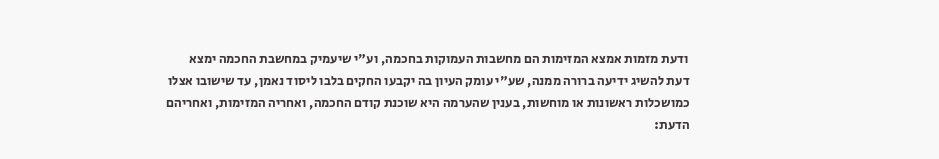ודעת מזמות אמצא המזימות הם מחשבות העמוקות בחכמה, וע"י שיעמיק במחשבת החכמה ימצא דעת להשיג ידיעה ברורה ממנה, שע"י עומק העיון בה יקבעו החקים בלבו ליסוד נאמן, עד שישובו אצלו כמושכלות ראשונות או מוחשות, בענין שהערמה היא שוכנת קודם החכמה, ואחריה המזימות, ואחריהם הדעת: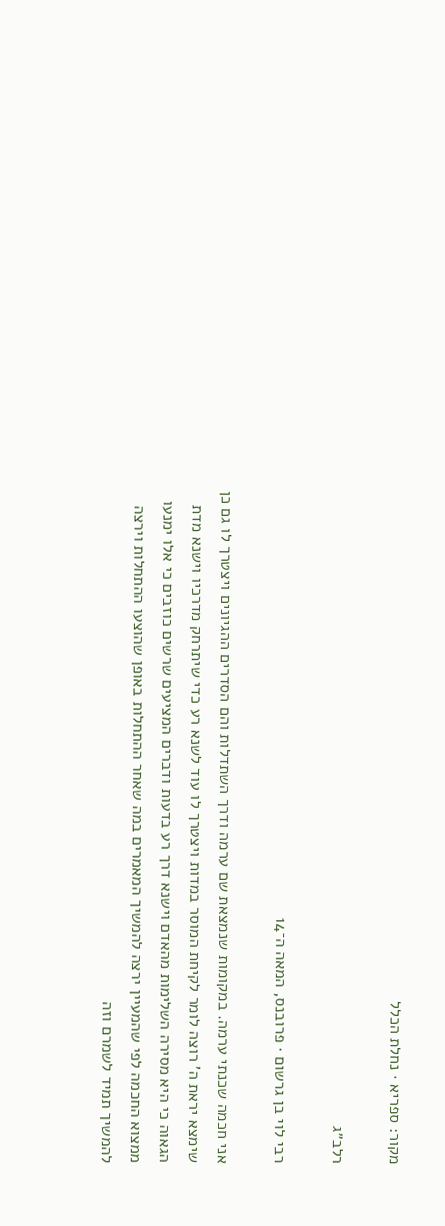מקור: ספריא · נחלת הכלל

רלב״ג

רבי לוי בן גרשום · פרובנס, המאה ה־14

אני חכמה שכנתי ערמה. במקומות שנמצאת שם ערמה ודרך השתדלות והם הסדרים ההגיונים ויצטרך לו גם כן שימצא יראת ה' רוצה לומר לקיחת המוסר במדות ויצטרך לו עוד לשנא רע כדי שיתרחק מדרכיו וישנא מדת הגאוה כי היא מסירה השלימות מהאדם וישנא דרך רע בדעות ודברים המציעים שרשים כוזבים כי אלו ימנעו ממצוא החכמה לפי שהמעיין ירצה להמשיך המאמרים במה שאחר ההתחלות באופן שהוצעו ההתחלות וירצה להמשיך תמיד לשמרם וזה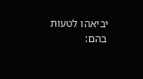יביאהו לטעות בהם: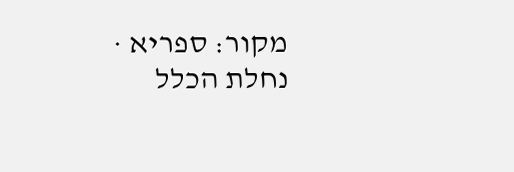מקור: ספריא · נחלת הכלל